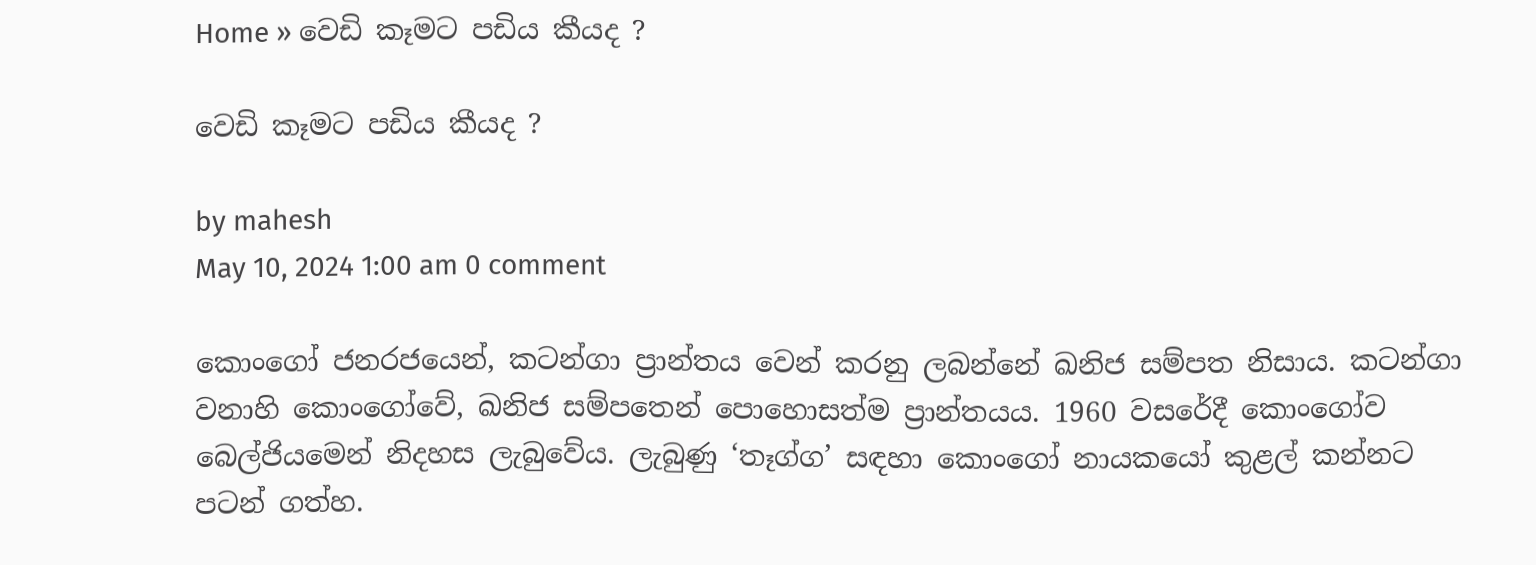Home » වෙඩි කෑමට පඩිය කීයද ?

වෙඩි කෑමට පඩිය කීයද ?

by mahesh
May 10, 2024 1:00 am 0 comment

කොංගෝ ජනරජයෙන්, කටන්ගා ප්‍රාන්තය වෙන් කරනු ලබන්නේ ඛනිජ සම්පත නිසාය. කටන්ගා වනාහි කොංගෝවේ, ඛනිජ සම්පතෙන් පොහොසත්ම ප්‍රාන්තයය. 1960 වසරේදී කොංගෝව බෙල්ජියමෙන් නිදහස ලැබුවේය. ලැබුණු ‘තෑග්ග’ සඳහා කොංගෝ නායකයෝ කුළල් කන්නට පටන් ගත්හ.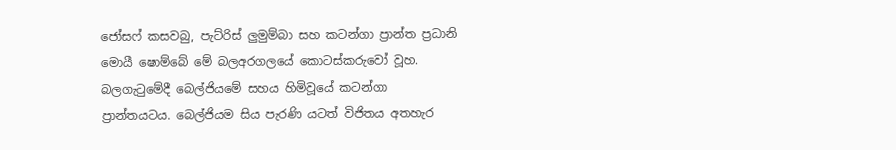ජෝසෆ් කසවබු, පැට්රිස් ලුමුම්බා සහ කටන්ගා ප්‍රාන්ත ප්‍රධානි මොයී ෂොම්බේ මේ බලඅරගලයේ කොටස්කරුවෝ වූහ. බලගැටුමේදී බෙල්ජියමේ සහය හිමිවූයේ කටන්ගා ප්‍රාන්තයටය. බෙල්ජියම සිය පැරණි යටත් විජිතය අතහැර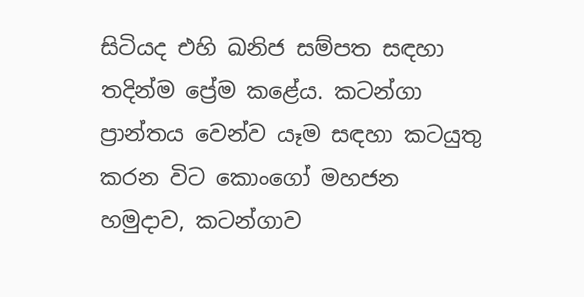සිටියද එහි ඛනිජ සම්පත සඳහා තදින්ම ප්‍රේම කළේය. කටන්ගා ප්‍රාන්තය වෙන්ව යෑම සඳහා කටයුතු කරන විට කොංගෝ මහජන හමුදාව, කටන්ගාව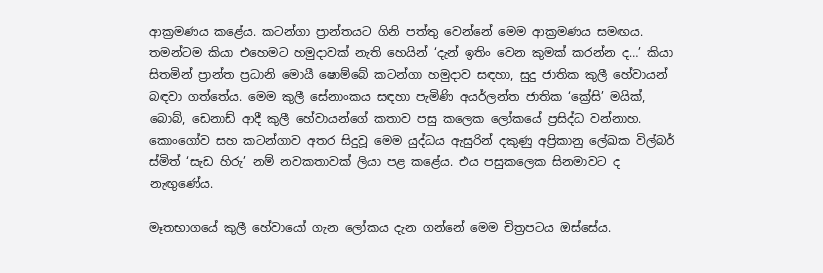ආක්‍රමණය කළේය. කටන්ගා ප්‍රාන්තයට ගිනි පත්තු වෙන්නේ මෙම ආක්‍රමණය සමඟය. තමන්ටම කියා එහෙමට හමුදාවක් නැති හෙයින් ‘දැන් ඉතිං වෙන කුමක් කරන්න ද…’ කියා සිතමින් ප්‍රාන්ත ප්‍රධානි මොයී ෂොම්බේ කටන්ගා හමුදාව සඳහා, සුදු ජාතික කුලී හේවායන් බඳවා ගත්තේය. මෙම කුලී සේනාංකය සඳහා පැමිණි අයර්ලන්ත ජාතික ‘ක්‍රේසි’ මයික්, බොබ්, ඩෙනාඩ් ආදී කුලී හේවායන්ගේ කතාව පසු කලෙක ලෝකයේ ප්‍රසිද්ධ වන්නාහ. කොංගෝව සහ කටන්ගාව අතර සිදුවූ මෙම යුද්ධය ඇසුරින් දකුණු අප්‍රිකානු ලේඛක විල්බර් ස්මිත් ‘සැඩ හිරු’ නම් නවකතාවක් ලියා පළ කළේය. එය පසුකලෙක සිනමාවට ද නැඟුණේය.

මෑතභාගයේ කුලී හේවායෝ ගැන ලෝකය දැන ගන්නේ මෙම චිත්‍රපටය ඔස්සේය.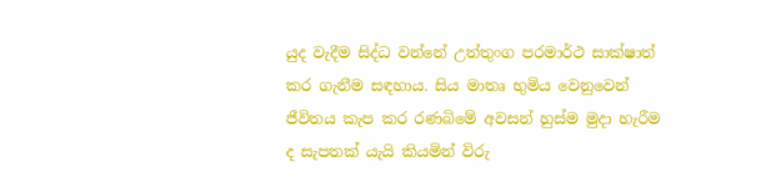යුද වැදීම සිද්ධ වන්නේ උත්තුංග පරමාර්ථ සාක්ෂාත් කර ගැනීම සඳහාය. සිය මාතෘ භුමිය වෙනුවෙන් ජීවිතය කැප කර රණබිමේ අවසන් හුස්ම මුදා හැරීම ද සැපතක් යැයි කියමින් විරු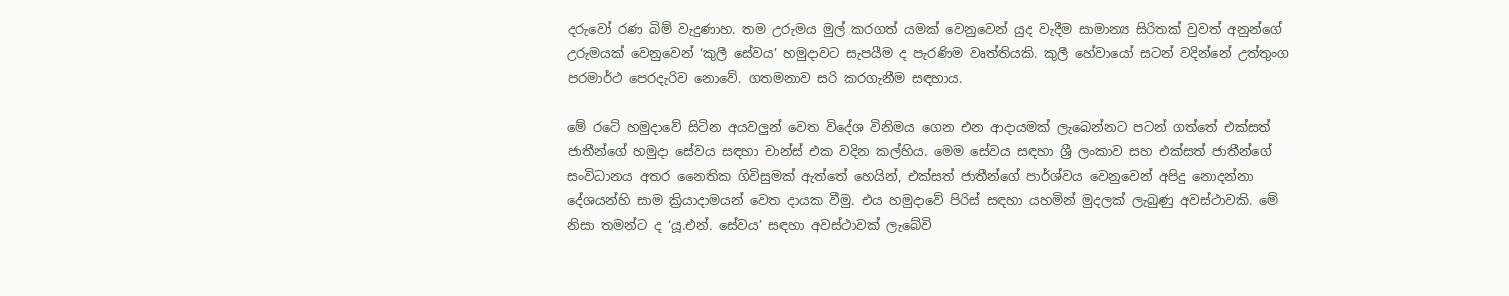දරුවෝ රණ බිම් වැදුණාහ. තම උරුමය මුල් කරගත් යමක් වෙනුවෙන් යුද වැදීම සාමාන්‍ය සිරිතක් වුවත් අනුන්ගේ උරුමයක් වෙනුවෙන් ‘කුලී සේවය’ හමුදාවට සැපයීම ද පැරණිම වෘත්තියකි. කුලී හේවායෝ සටන් වදින්නේ උත්තුංග පරමාර්ථ පෙරදැරිව නොවේ. ගතමනාව සරි කරගැනීම සඳහාය.

මේ රටේ හමුදාවේ සිටින අයවලුන් වෙත විදේශ විනිමය ගෙන එන ආදායමක් ලැබෙන්නට පටන් ගත්තේ එක්සත් ජාතීන්ගේ හමුදා සේවය සඳහා චාන්ස් එක වදින කල්හිය. මෙම සේවය සඳහා ශ්‍රී ලංකාව සහ එක්සත් ජාතීන්ගේ සංවිධානය අතර නෛතික ගිවිසුමක් ඇත්තේ හෙයින්, එක්සත් ජාතීන්ගේ පාර්ශ්වය වෙනුවෙන් අපිදු නොදන්නා දේශයන්හි සාම ක්‍රියාදාමයන් වෙත දායක වීමු. එය හමුදාවේ පිරිස් සඳහා යහමින් මුදලක් ලැබුණු අවස්ථාවකි. මේ නිසා තමන්ට ද ‘යූ.එන්. සේවය’ සඳහා අවස්ථාවක් ලැබේවි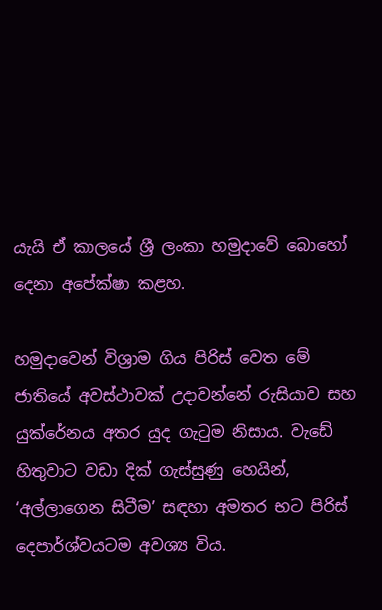යැයි ඒ කාලයේ ශ්‍රී ලංකා හමුදාවේ බොහෝ දෙනා අපේක්ෂා කළහ.

හමුදාවෙන් විශ්‍රාම ගිය පිරිස් වෙත මේ ජාතියේ අවස්ථාවක් උදාවන්නේ රුසියාව සහ යුක්රේනය අතර යුද ගැටුම නිසාය. වැඩේ හිතුවාට වඩා දික් ගැස්සුණු හෙයින්, ‘අල්ලාගෙන සිටීම’ සඳහා අමතර භට පිරිස් දෙපාර්ශ්වයටම අවශ්‍ය විය.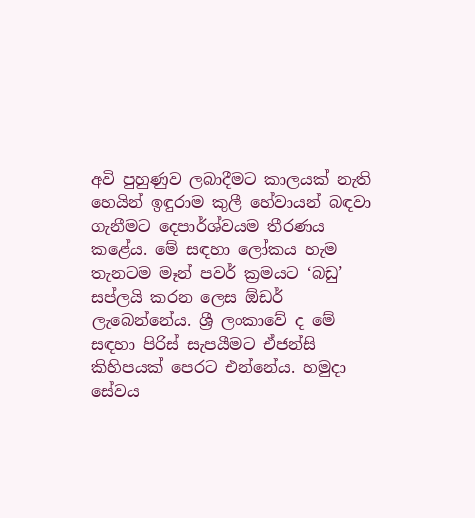අවි පුහුණුව ලබාදීමට කාලයක් නැති හෙයින් ඉඳුරාම කුලී හේවායන් බඳවා ගැනීමට දෙපාර්ශ්වයම තීරණය කළේය. මේ සඳහා ලෝකය හැම තැනටම මෑන් පවර් ක්‍රමයට ‘බඩු’ සප්ලයි කරන ලෙස ඕඩර් ලැබෙන්නේය. ශ්‍රී ලංකාවේ ද මේ සඳහා පිරිස් සැපයීමට ඒජන්සි කිහිපයක් පෙරට එන්නේය. හමුදා සේවය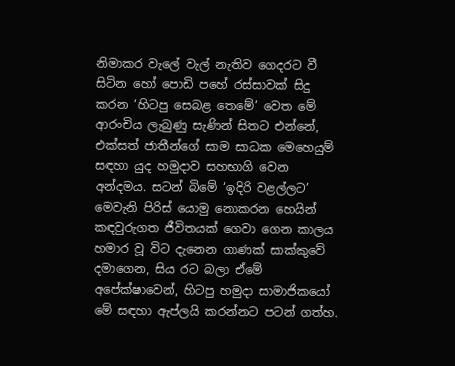නිමාකර වැලේ වැල් නැතිව ගෙදරට වී සිටින හෝ පොඩි පහේ රස්සාවක් සිදු කරන ‘හිටපු සෙබළ තෙමේ’ වෙත මේ ආරංචිය ලැබුණු සැණින් සිතට එන්නේ, එක්සත් ජාතීන්ගේ සාම සාධක මෙහෙයුම් සඳහා යුද හමුදාව සහභාගි වෙන අන්දමය. සටන් බිමේ ‘ඉදිරි වළල්ලට’ මෙවැනි පිරිස් යොමු නොකරන හෙයින් කඳවුරුගත ජීවිතයක් ගෙවා ගෙන කාලය හමාර වූ විට දැනෙන ගාණක් සාක්කුවේ දමාගෙන, සිය රට බලා ඒමේ අපේක්ෂාවෙන්, හිටපු හමුදා සාමාජිකයෝ මේ සඳහා ඇප්ලයි කරන්නට පටන් ගත්හ.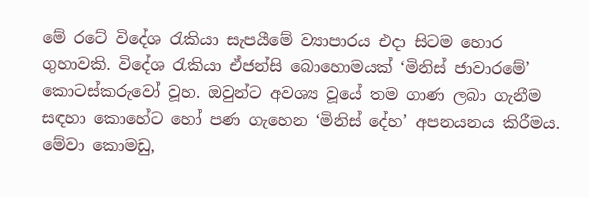මේ රටේ විදේශ රැකියා සැපයීමේ ව්‍යාපාරය එදා සිටම හොර ගුහාවකි. විදේශ රැකියා ඒජන්සි බොහොමයක් ‘මිනිස් ජාවාරමේ’ කොටස්කරුවෝ වූහ. ඔවුන්ට අවශ්‍ය වූයේ තම ගාණ ලබා ගැනීම සඳහා කොහේට හෝ පණ ගැහෙන ‘මිනිස් දේහ’ අපනයනය කිරීමය. මේවා කොමඩු,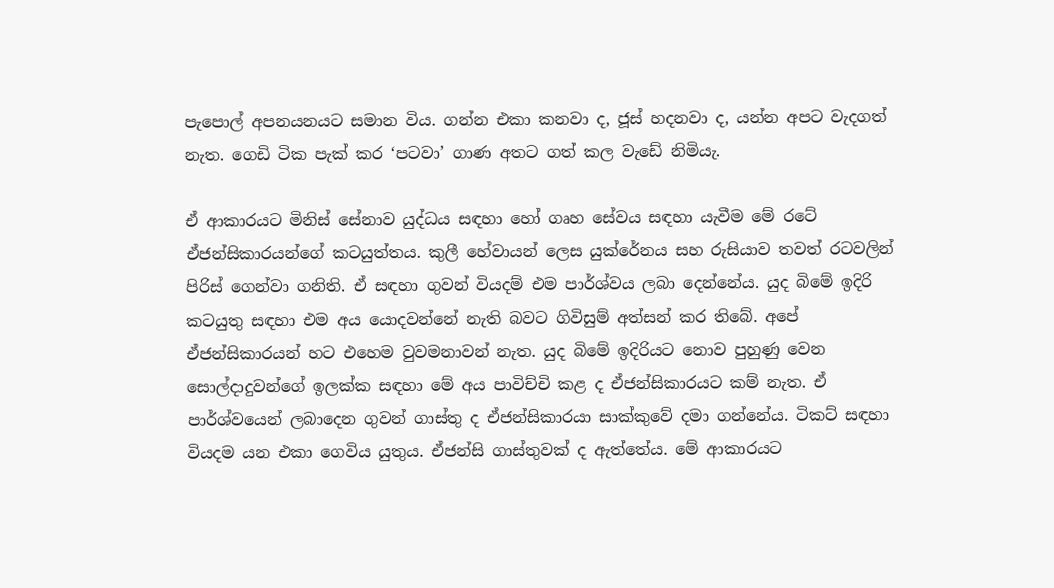පැපොල් අපනයනයට සමාන විය. ගන්න එකා කනවා ද, ජූස් හදනවා ද, යන්න අපට වැදගත් නැත. ගෙඩි ටික පැක් කර ‘පටවා’ ගාණ අතට ගත් කල වැඩේ නිමියැ.

ඒ ආකාරයට මිනිස් සේනාව යුද්ධය සඳහා හෝ ගෘහ සේවය සඳහා යැවීම මේ රටේ ඒජන්සිකාරයන්ගේ කටයුත්තය. කුලී හේවායන් ලෙස යුක්රේනය සහ රුසියාව තවත් රටවලින් පිරිස් ගෙන්වා ගනිති. ඒ සඳහා ගුවන් වියදම් එම පාර්ශ්වය ලබා දෙන්නේය. යුද බිමේ ඉදිරි කටයුතු සඳහා එම අය යොදවන්නේ නැති බවට ගිවිසුම් අත්සන් කර තිබේ. අපේ ඒජන්සිකාරයන් හට එහෙම වුවමනාවන් නැත. යුද බිමේ ඉදිරියට නොව පුහුණු වෙන සොල්දාදුවන්ගේ ඉලක්ක සඳහා මේ අය පාවිච්චි කළ ද ඒජන්සිකාරයට කම් නැත. ඒ පාර්ශ්වයෙන් ලබාදෙන ගුවන් ගාස්තු ද ඒජන්සිකාරයා සාක්කුවේ දමා ගන්නේය. ටිකට් සඳහා වියදම යන එකා ගෙවිය යුතුය. ඒජන්සි ගාස්තුවක් ද ඇත්තේය. මේ ආකාරයට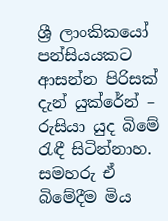ශ්‍රී ලාංකිකයෝ පන්සියයකට ආසන්න පිරිසක් දැන් යුක්රේන් – රුසියා යුද බිමේ රැඳී සිටින්නාහ. සමහරු ඒ බිමේදීම මිය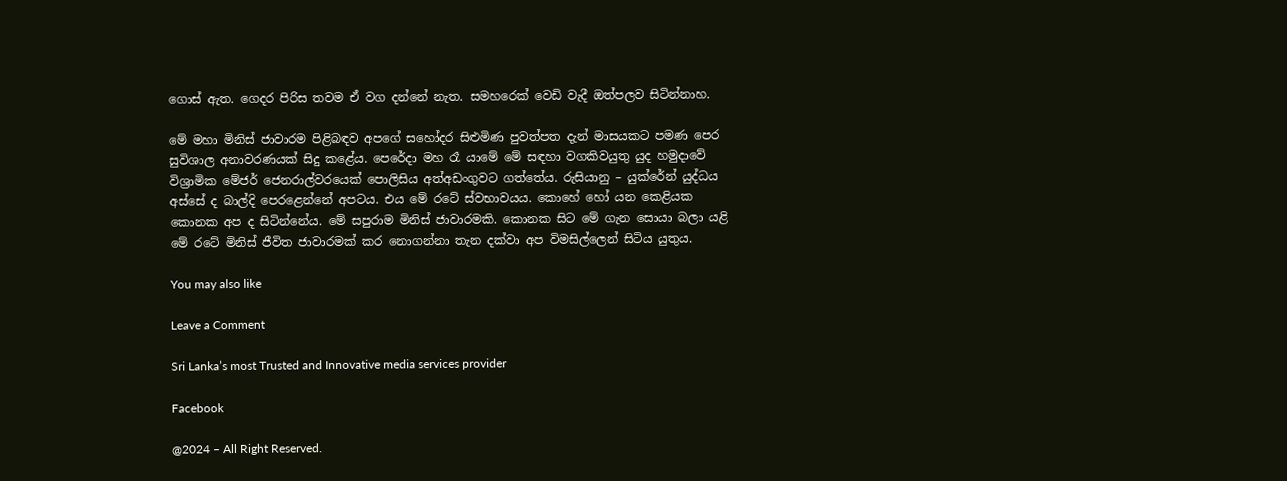ගොස් ඇත. ගෙදර පිරිස තවම ඒ වග දන්නේ නැත. සමහරෙක් වෙඩි වැදී ඔත්පලව සිටින්නාහ.

මේ මහා මිනිස් ජාවාරම පිළිබඳව අපගේ සහෝදර සිළුමිණ පුවත්පත දැන් මාසයකට පමණ පෙර සුවිශාල අනාවරණයක් සිදු කළේය. පෙරේදා මහ රෑ යාමේ මේ සඳහා වගකිවයුතු යුද හමුදාවේ විශ්‍රාමික මේජර් ජෙනරාල්වරයෙක් පොලිසිය අත්අඩංගුවට ගත්තේය. රුසියානු – යුක්රේන් යුද්ධය අස්සේ ද බාල්දි පෙරළෙන්නේ අපටය. එය මේ රටේ ස්වභාවයය. කොහේ හෝ යන කෙළියක කොනක අප ද සිටින්නේය. මේ සපුරාම මිනිස් ජාවාරමකි. කොනක සිට මේ ගැන සොයා බලා යළි මේ රටේ මිනිස් ජීවිත ජාවාරමක් කර නොගන්නා තැන දක්වා අප විමසිල්ලෙන් සිටිය යුතුය.

You may also like

Leave a Comment

Sri Lanka’s most Trusted and Innovative media services provider

Facebook

@2024 – All Right Reserved.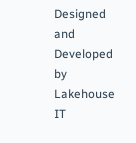Designed and Developed by Lakehouse IT